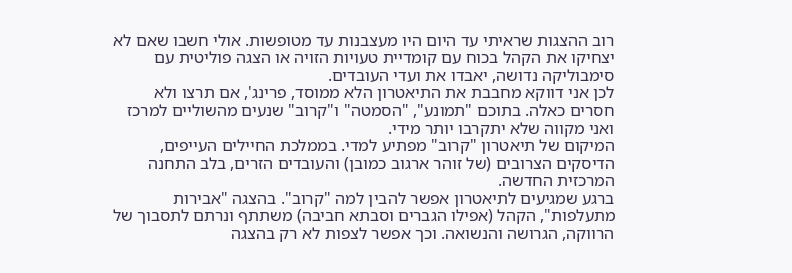רוב ההצגות שראיתי עד היום היו מעצבנות עד מטופשות. אולי חשבו שאם לא יצחיקו את הקהל בכוח עם קומדיית טעויות הזויה או הצגה פוליטית עם סימבוליקה נדושה, יאבדו את ועדי העובדים.
לכן אני דווקא מחבבת את התיאטרון הלא ממוסד, פרינג', אם תרצו ולא חסרים כאלה. בתוכם "תמונע", "הסמטה" ו"קרוב" שנעים מהשוליים למרכז ואני מקווה שלא יתקרבו יותר מידי.
המיקום של תיאטרון "קרוב" מפתיע למדי. בממלכת החיילים העייפים, הדיסקים הצרובים (של זוהר ארגוב כמובן) והעובדים הזרים, בלב התחנה המרכזית החדשה.
ברגע שמגיעים לתיאטרון אפשר להבין למה "קרוב". בהצגה "אבירות מתעלפות", הקהל (אפילו הגברים וסבתא חביבה) משתתף ונרתם לתסבוך של הרווקה, הגרושה והנשואה. וכך אפשר לצפות לא רק בהצגה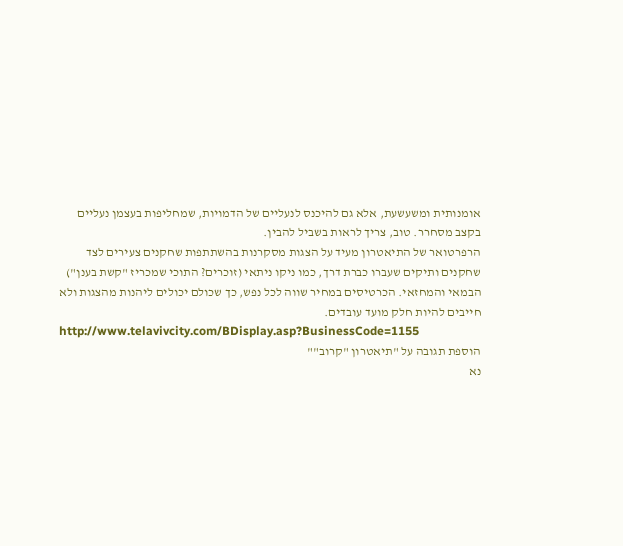אומנותית ומשעשעת, אלא גם להיכנס לנעליים של הדמויות, שמחליפות בעצמן נעליים בקצב מסחרר. טוב, צריך לראות בשביל להבין.
הרפרטואר של התיאטרון מעיד על הצגות מסקרנות בהשתתפות שחקנים צעירים לצד שחקנים ותיקים שעברו כברת דרך, כמו ניקו ניתאי (זוכרים? התוכי שמכריז "קשת בענן") הבמאי והמחזאי. הכרטיסים במחיר שווה לכל נפש, כך שכולם יכולים ליהנות מהצגות ולא חייבים להיות חלק מועד עובדים.
http://www.telavivcity.com/BDisplay.asp?BusinessCode=1155
הוספת תגובה על "תיאטרון "קרוב""
נא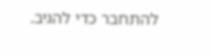להתחבר כדי להגיב.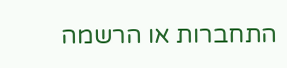התחברות או הרשמה